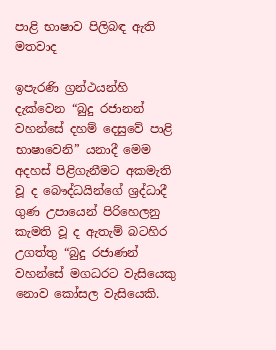පාළි භාෂාව පිලිබඳ ඇති මතවාද

ඉපැරණි ග්‍රන්ථයන්හි දැක්වෙන “බුදු රජානන් වහන්සේ දහම් දෙසුවේ පාළි භාෂාවෙනි” යනාදී මෙම අදහස් පිළිගැනීමට අකමැති වූ ද බෞද්ධයින්ගේ ශ්‍රද්ධාදී ගුණ උපායෙන් පිරිහෙලනු කැමති වූ ද ඇතැම් බටහිර උගත්තු “බුදු රජාණන් වහන්සේ මගධරට වැසියෙකු නොව කෝසල වැසියෙකි.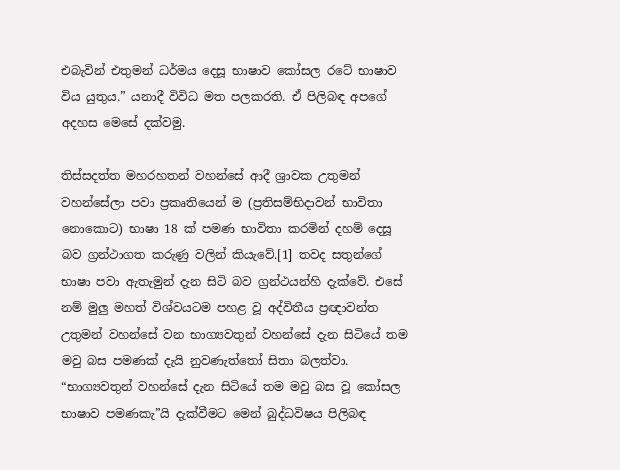එබැවින් එතුමන් ධර්මය දෙසූ භාෂාව කෝසල රටේ භාෂාව විය යුතුය.” යනාදී විවිධ මත පලකරති. ඒ පිලිබඳ අපගේ අදහස මෙසේ දක්වමු.

තිස්සදත්ත මහරහතන් වහන්සේ ආදී ශ්‍රාවක උතුමන් වහන්සේලා පවා ප්‍රකෘතියෙන් ම (ප්‍රතිසම්භිදාවන් භාවිතා නොකොට) භාෂා 18 ක් පමණ භාවිතා කරමින් දහම් දෙසූ බව ග්‍රන්ථාගත කරුණු වලින් කියැවේ.[1] තවද සතුන්ගේ භාෂා පවා ඇතැමුන් දැන සිටි බව ග්‍රන්ථයන්හි දැක්වේ. එසේ නම් මුලු මහත් විශ්වයටම පහළ වූ අද්විතීය ප්‍රඥාවන්ත උතුමන් වහන්සේ වන භාග්‍යවතුන් වහන්සේ දැන සිටියේ තම මවු බස පමණක් දැයි නුවණැත්තෝ සිතා බලත්වා. “භාග්‍යවතුන් වහන්සේ දැන සිටියේ තම මවු බස වූ කෝසල භාෂාව පමණකැ”යි දැක්වීමට මෙන් බුද්ධවිෂය පිලිබඳ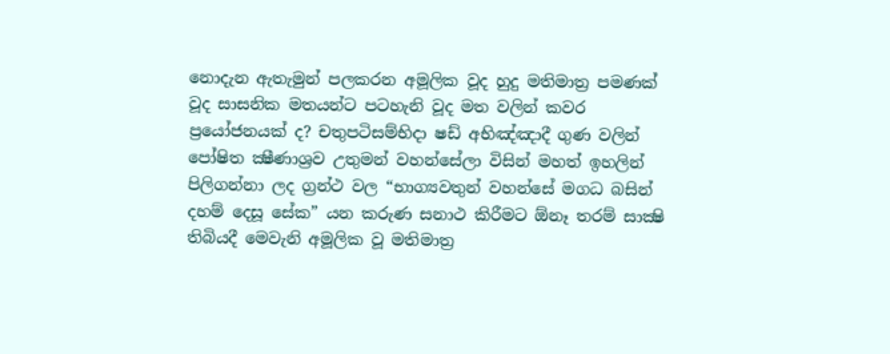නොදැන ඇතැමුන් පලකරන අමූලික වූද හුදු මතිමාත්‍ර පමණක් වූද සාසනික මතයන්ට පටහැනි වූද මත වලින් කවර ප්‍රයෝජනයක් ද? චතුපටිසම්භිදා ෂඩ් අභිඤ්ඤාදී ගුණ වලින් පෝෂිත ක්‍ෂීණාශ්‍රව උතුමන් වහන්සේලා විසින් මහත් ඉහලින් පිලිගන්නා ලද ග්‍රන්ථ වල “භාග්‍යවතුන් වහන්සේ මගධ බසින් දහම් දෙසූ සේක” යන කරුණ සනාථ කිරීමට ඕනෑ තරම් සාක්‍ෂි තිබියදී මෙවැනි අමූලික වූ මතිමාත්‍ර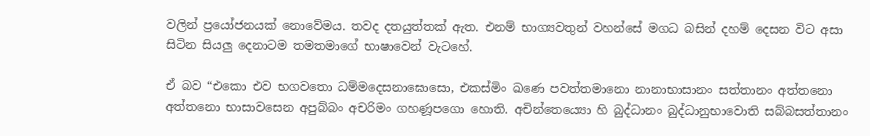වලින් ප්‍රයෝජනයක් නොවේමය. තවද දතයුත්තක් ඇත. එනම් භාග්‍යවතුන් වහන්සේ මගධ බසින් දහම් දෙසන විට අසා සිටින සියලු දෙනාටම තමතමාගේ භාෂාවෙන් වැටහේ.

ඒ බව “එකො එව භගවතො ධම්‌මදෙසනාඝොසො, එකස්‌මිං ඛණෙ පවත්‌තමානො නානාභාසානං සත්‌තානං අත්‌තනො අත්‌තනො භාසාවසෙන අපුබ්‌බං අචරිමං ගහණූපගො හොති. අචින්‌තෙය්‍යො හි බුද්‌ධානං බුද්‌ධානුභාවොති සබ්‌බසත්‌තානං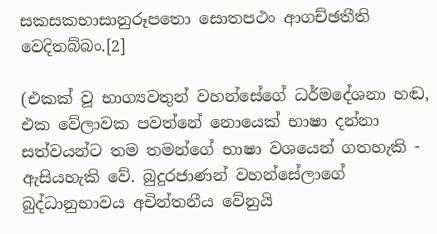සකසකභාසානුරූපතො සොතපථං ආගච්‌ඡතීති වෙදිතබ්‌බං.[2]

(එකක් වූ භාග්‍යවතුන් වහන්සේගේ ධර්මදේශනා හඬ, එක වේලාවක පවත්නේ නොයෙක් භාෂා දන්නා සත්වයන්ට තම තමන්ගේ භාෂා වශයෙන් ගතහැකි - ඇසියහැකි වේ. බුදුරජාණන් වහන්සේලාගේ බුද්ධානුභාවය අචින්තනීය වේනුයි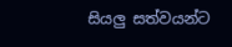සියලු සත්වයන්ට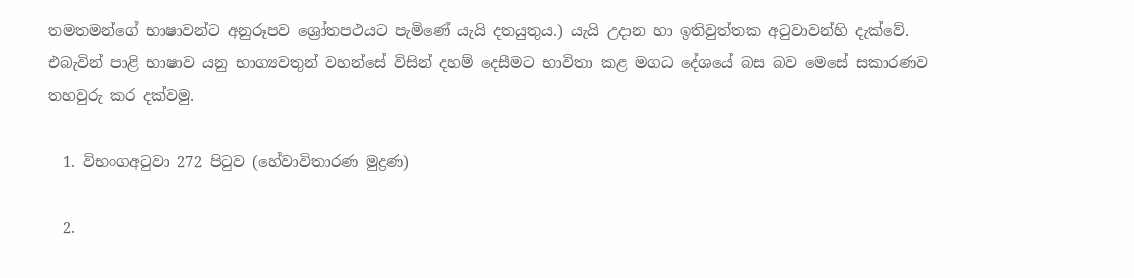තමතමන්ගේ භාෂාවන්ට අනුරූපව ශ්‍රෝතපථයට පැමිණේ යැයි දතයුතුය.) යැයි උදාන හා ඉතිවුත්තක අටුවාවන්හි දැක්වේ. එබැවින් පාළි භාෂාව යනු භාග්‍යවතුන් වහන්සේ විසින් දහම් දෙසීමට භාවිතා කළ මගධ දේශයේ බස බව මෙසේ සකාරණව තහවුරු කර දක්වමු.

  1. විභංගඅටුවා 272 පිටුව (හේවාවිතාරණ මුද්‍රණ)

  2.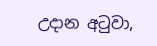උදාන අටුවා,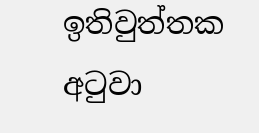ඉතිවුත්තක අටුවා